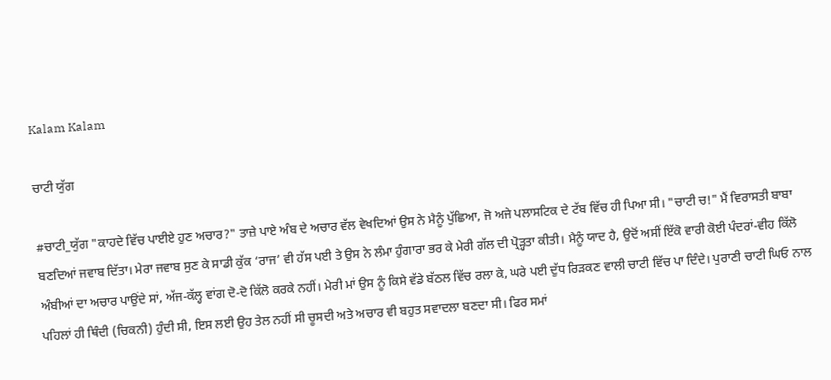Kalam Kalam

ਚਾਟੀ ਯੁੱਗ

#ਚਾਟੀ_ਯੁੱਗ "ਕਾਹਦੇ ਵਿੱਚ ਪਾਈਏ ਹੁਣ ਅਚਾਰ?" ਤਾਜ਼ੇ ਪਾਏ ਅੰਬ ਦੇ ਅਚਾਰ ਵੱਲ ਵੇਖਦਿਆਂ ਉਸ ਨੇ ਮੈਨੂੰ ਪੁੱਛਿਆ, ਜੋ ਅਜੇ ਪਲਾਸਟਿਕ ਦੇ ਟੱਬ ਵਿੱਚ ਹੀ ਪਿਆ ਸੀ। "ਚਾਟੀ ਚ!" ਮੈਂ ਵਿਰਾਸਤੀ ਬਾਬਾ ਬਣਦਿਆਂ ਜਵਾਬ ਦਿੱਤਾ। ਮੇਰਾ ਜਵਾਬ ਸੁਣ ਕੇ ਸਾਡੀ ਕੁੱਕ ‘ਰਾਜ’ ਵੀ ਹੱਸ ਪਈ ਤੇ ਉਸ ਨੇ ਲੰਮਾ ਹੁੰਗਾਰਾ ਭਰ ਕੇ ਮੇਰੀ ਗੱਲ ਦੀ ਪ੍ਰੋੜ੍ਹਤਾ ਕੀਤੀ। ਮੈਨੂੰ ਯਾਦ ਹੈ, ਉਦੋਂ ਅਸੀਂ ਇੱਕੋ ਵਾਰੀ ਕੋਈ ਪੰਦਰਾਂ-ਵੀਹ ਕਿੱਲੋ ਅੰਬੀਆਂ ਦਾ ਅਚਾਰ ਪਾਉਂਦੇ ਸਾਂ, ਅੱਜ-ਕੱਲ੍ਹ ਵਾਂਗ ਦੋ-ਦੋ ਕਿੱਲੋ ਕਰਕੇ ਨਹੀਂ। ਮੇਰੀ ਮਾਂ ਉਸ ਨੂੰ ਕਿਸੇ ਵੱਡੇ ਬੱਠਲ ਵਿੱਚ ਰਲਾ ਕੇ, ਘਰੇ ਪਈ ਦੁੱਧ ਰਿੜਕਣ ਵਾਲੀ ਚਾਟੀ ਵਿੱਚ ਪਾ ਦਿੰਦੇ। ਪੁਰਾਣੀ ਚਾਟੀ ਘਿਓ ਨਾਲ ਪਹਿਲਾਂ ਹੀ ਥਿੰਦੀ (ਚਿਕਨੀ) ਹੁੰਦੀ ਸੀ, ਇਸ ਲਈ ਉਹ ਤੇਲ ਨਹੀਂ ਸੀ ਚੂਸਦੀ ਅਤੇ ਅਚਾਰ ਵੀ ਬਹੁਤ ਸਵਾਦਲਾ ਬਣਦਾ ਸੀ। ਫਿਰ ਸਮਾਂ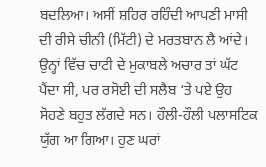ਬਦਲਿਆ। ਅਸੀਂ ਸ਼ਹਿਰ ਰਹਿੰਦੀ ਆਪਣੀ ਮਾਸੀ ਦੀ ਰੀਸੇ ਚੀਨੀ (ਮਿੱਟੀ) ਦੇ ਮਰਤਬਾਨ ਲੈ ਆਂਦੇ। ਉਨ੍ਹਾਂ ਵਿੱਚ ਚਾਟੀ ਦੇ ਮੁਕਾਬਲੇ ਅਚਾਰ ਤਾਂ ਘੱਟ ਪੈਂਦਾ ਸੀ, ਪਰ ਰਸੋਈ ਦੀ ਸਲੈਬ ‘ਤੇ ਪਏ ਉਹ ਸੋਹਣੇ ਬਹੁਤ ਲੱਗਦੇ ਸਨ। ਹੌਲੀ-ਹੌਲੀ ਪਲਾਸਟਿਕ ਯੁੱਗ ਆ ਗਿਆ। ਹੁਣ ਘਰਾਂ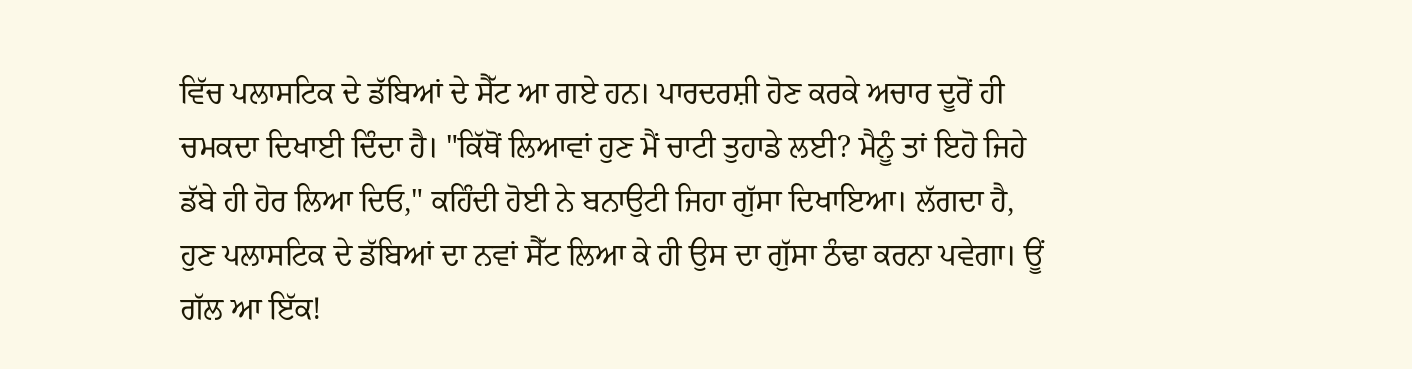ਵਿੱਚ ਪਲਾਸਟਿਕ ਦੇ ਡੱਬਿਆਂ ਦੇ ਸੈੱਟ ਆ ਗਏ ਹਨ। ਪਾਰਦਰਸ਼ੀ ਹੋਣ ਕਰਕੇ ਅਚਾਰ ਦੂਰੋਂ ਹੀ ਚਮਕਦਾ ਦਿਖਾਈ ਦਿੰਦਾ ਹੈ। "ਕਿੱਥੋਂ ਲਿਆਵਾਂ ਹੁਣ ਮੈਂ ਚਾਟੀ ਤੁਹਾਡੇ ਲਈ? ਮੈਨੂੰ ਤਾਂ ਇਹੋ ਜਿਹੇ ਡੱਬੇ ਹੀ ਹੋਰ ਲਿਆ ਦਿਓ," ਕਹਿੰਦੀ ਹੋਈ ਨੇ ਬਨਾਉਟੀ ਜਿਹਾ ਗੁੱਸਾ ਦਿਖਾਇਆ। ਲੱਗਦਾ ਹੈ, ਹੁਣ ਪਲਾਸਟਿਕ ਦੇ ਡੱਬਿਆਂ ਦਾ ਨਵਾਂ ਸੈੱਟ ਲਿਆ ਕੇ ਹੀ ਉਸ ਦਾ ਗੁੱਸਾ ਠੰਢਾ ਕਰਨਾ ਪਵੇਗਾ। ਊਂ ਗੱਲ ਆ ਇੱਕ!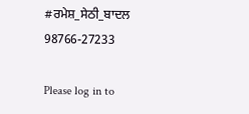#ਰਮੇਸ਼_ਸੇਠੀ_ਬਾਦਲ 98766-27233

Please log in to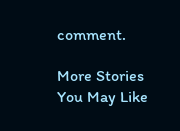comment.

More Stories You May Like